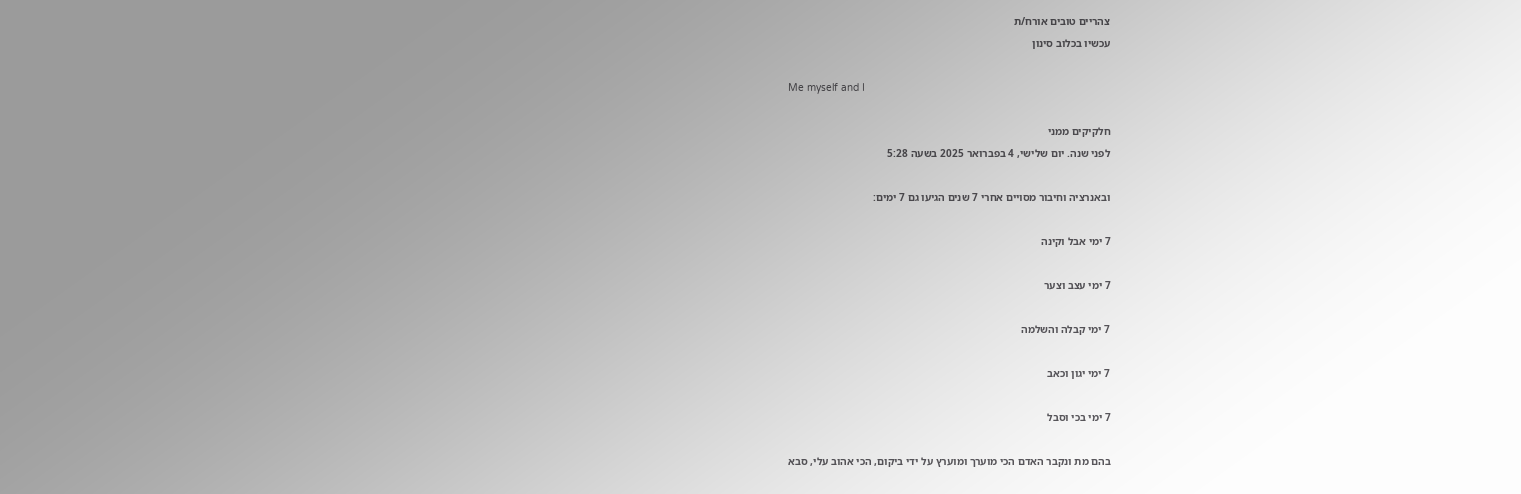צהריים טובים אורח/ת
עכשיו בכלוב סינון

Me myself and I

חלקיקים ממני
לפני שנה. יום שלישי, 4 בפברואר 2025 בשעה 5:28

ובאנרציה וחיבור מסויים אחרי 7 שנים הגיעו גם 7 ימים:

7 ימי אבל וקינה

7 ימי עצב וצער

7 ימי קבלה והשלמה

7 ימי יגון וכאב

7 ימי בכי וסבל

בהם מת ונקבר האדם הכי מוערך ומוערץ על ידי ביקום, הכי אהוב עלי, סבא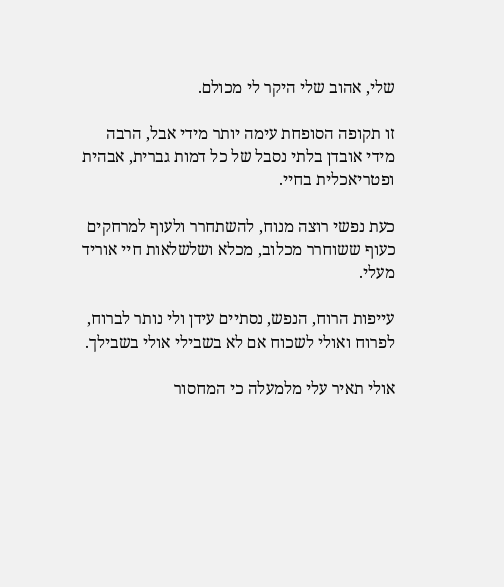שלי, אהוב שלי היקר לי מכולם.

זו תקופה הסופחת עימה יותר מידי אבל, הרבה מידי אובדן בלתי נסבל של כל דמות גברית, אבהית ופטריאכלית בחיי.

כעת נפשי רוצה מנוח, להשתחרר ולעוף למרחקים כעוף ששוחרר מכלוב, מכלא ושלשלאות חיי אוריד מעלי.

עייפות הרוח, הנפש, נסתיים עידן ולי נותר לברוח, לפרוח ואולי לשכוח אם לא בשבילי אולי בשבילך.

אולי תאיר עלי מלמעלה כי המחסור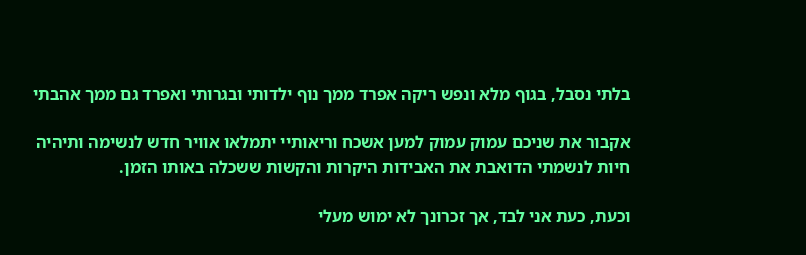בלתי נסבל, בגוף מלא ונפש ריקה אפרד ממך נוף ילדותי ובגרותי ואפרד גם ממך אהבתי

אקבור את שניכם עמוק עמוק למען אשכח וריאותיי יתמלאו אוויר חדש לנשימה ותיהיה חיות לנשמתי הדואבת את האבידות היקרות והקשות ששכלה באותו הזמן.

וכעת, כעת אני לבד, אך זכרונך לא ימוש מעלי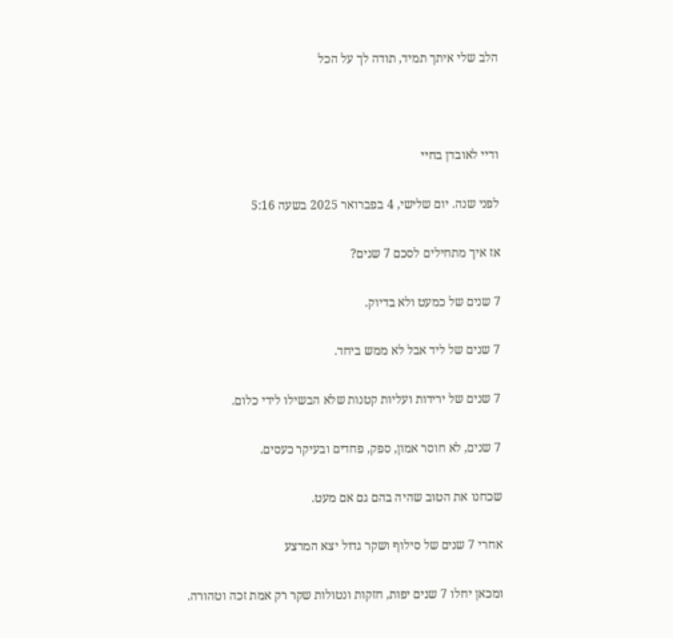הלב שלי איתך תמיד, תודה לך על הכל



ודיי לאובדן בחיי

לפני שנה. יום שלישי, 4 בפברואר 2025 בשעה 5:16

אז איך מתחילים לסכם 7 שנים?

7 שנים של כמעט ולא בדיוק.

7 שנים של ליד אבל לא ממש ביחד.

7 שנים של ירידות ועליות קטנות שלא הבשילו לידי כלום.

7 שנים, לא חוסר אמון, ספק, פחדים ובעיקר כעסים.

שכחנו את הטוב שהיה בהם גם אם מעט.

אחרי 7 שנים של סילוף ושקר גדול יצא המרצע

ומכאן יחלו 7 שנים יפות, חזקות ונטולות שקר רק אמת זכה וטהורה.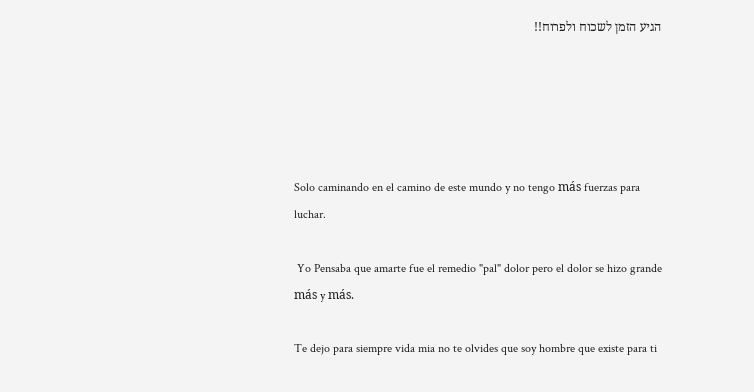הגיע הזמן לשכוח ולפרוח!!





Solo caminando en el camino de este mundo y no tengo más fuerzas para luchar.

 Yo Pensaba que amarte fue el remedio "pal" dolor pero el dolor se hizo grande más y más.

Te dejo para siempre vida mia no te olvides que soy hombre que existe para ti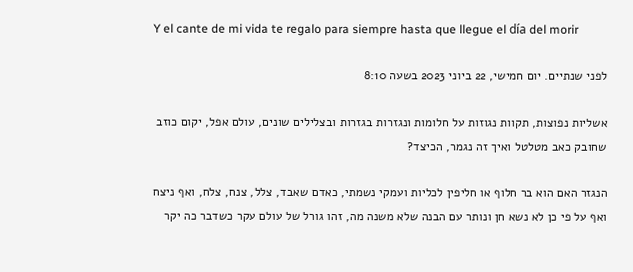Y el cante de mi vida te regalo para siempre hasta que llegue el día del morir

לפני שנתיים. יום חמישי, 22 ביוני 2023 בשעה 8:10

אשליות נפוצות, תקוות נגוזות על חלומות ונגזרות בגזרות ובצלילים שונים, עולם אפל, יקום כוזב שחובק כאב מטלטל ואיך זה נגמר, הכיצד?

הנגזר האם הוא בר חלוף או חליפין לכליות ועמקי נשמתי, כאדם שאבד, צלל, צנח, צלח, ואף ניצח ואף על פי כן לא נשא חן ונותר עם הבנה שלא משנה מה, זהו גורל של עולם עקר כשדבר כה יקר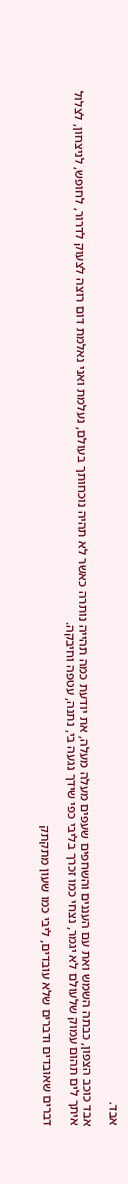אבד.

אבד כוכב הצפון, כבתה השמש ואת עם העננים והשחפים שעפים מעלה מעלה, את יודעת כמה תהייה נותרה כאשר לא תהיה נוכחותך בעולם, נעלמת ואני נאלמת דום רוצה לצעוק לדרור, לחופש, לניצחון, לצלול איתך לים תהום עמוק שלעולם לא יגמר, נצחי כמו זכרך בליבי כפי שידך נגעה בי, נתנה, עטפה וחיבקה.

דברים שאובדים ודברים שלא עובדים, ליבי כמו שעון מתקתק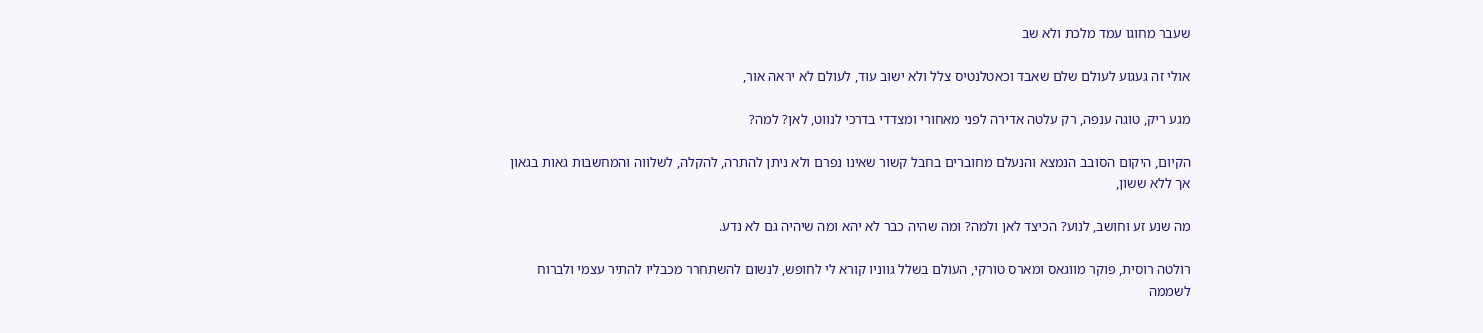שעבר מחוגו עמד מלכת ולא שב

אולי זה געגוע לעולם שלם שאבד וכאטלנטיס צלל ולא ישוב עוד, לעולם לא יראה אור,

מגע ריק, טוגה ענפה, רק עלטה אדירה לפני מאחורי ומצדדי בדרכי לנווט, לאן? למה?

הקיום, היקום הסובב הנמצא והנעלם מחוברים בחבל קשור שאינו נפרם ולא ניתן להתרה, להקלה, לשלווה והמחשבות גאות בגאון אך ללא ששון,

מה שנע זע וחושב, לנוע? הכיצד לאן ולמה? ומה שהיה כבר לא יהא ומה שיהיה גם לא נדע.

רולטה רוסית, פוקר מווגאס ומארס טורקי, העולם בשלל גווניו קורא לי לחופש, לנשום להשתחרר מכבליו להתיר עצמי ולברוח לשממה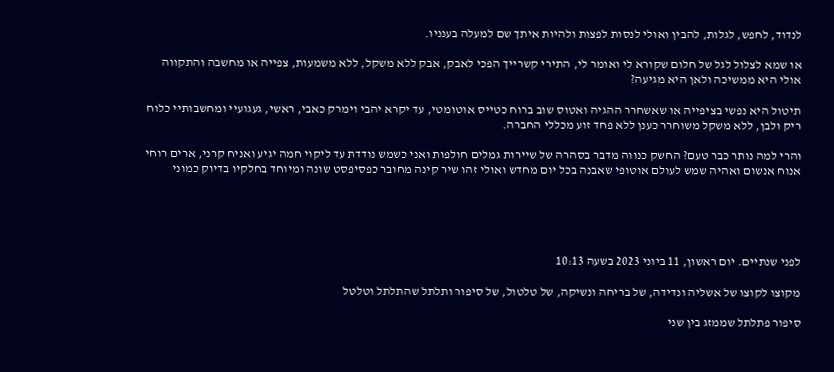לנדוד, לחפש, לגלות, להבין ואולי לנסות לפצות ולהיות איתך שם למעלה בענניו.

או שמא לצלול לגל של חלום שקורא לי ואומר לי, התירי קשרייך הפכי לאבק, אבק ללא משקל, ללא משמעות, צפייה או מחשבה והתקווה אולי היא ממשיכה ולאן היא מגיעה?

תיטול היא נפשי בציפייה או שאשחרר ההגיה ואטוס שוב ברוח כטייס אוטומטי, עד יקרא יהבי וימרק כאבי, ראשי, געגועיי ומחשבותיי כלוח ריק ולבן, ללא משקל משוחרר כענן ללא פחד זוע מכללי החברה.

והרי למה נותר כבר טעם? החשק כנווה מדבר בסהרה של שיירות גמלים חולפות ואני כשמש נודדת עד ליקוי חמה יגיע ואניח קרני, ארים רוחי אנוח אנשום ואהיה שמש לעולם אוטופי שאבנה בכל יום מחדש ואולי זהו שיר קינה מחובר כפסיפסט שונה ומיוחד בחלקיו בדיוק כמוני





לפני שנתיים. יום ראשון, 11 ביוני 2023 בשעה 10:13

מקוצו לקוצו של אשליה ונדידה, של בריחה ונשיקה, של טלטול, של סיפור ותלתל שהתלתל וטלטל

סיפור פתלתל שממזג בין שני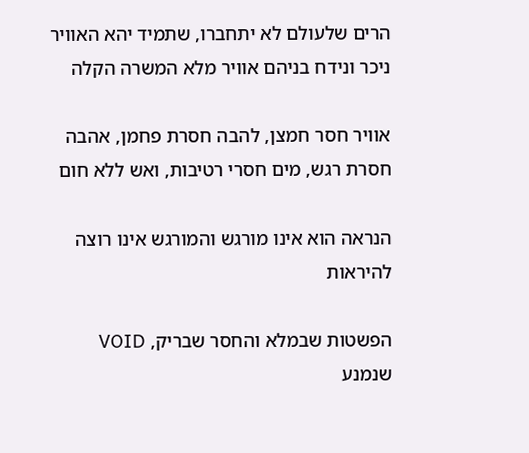הרים שלעולם לא יתחברו, שתמיד יהא האוויר ניכר ונידח בניהם אוויר מלא המשרה הקלה

אוויר חסר חמצן, להבה חסרת פחמן, אהבה חסרת רגש, מים חסרי רטיבות, ואש ללא חום

הנראה הוא אינו מורגש והמורגש אינו רוצה להיראות

הפשטות שבמלא והחסר שבריק, VOID  שנמנע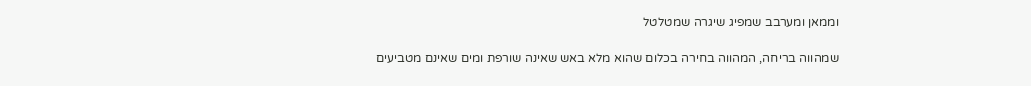וממאן ומערבב שמפיג שיגרה שמטלטל

שמהווה בריחה, המהווה בחירה בכלום שהוא מלא באש שאינה שורפת ומים שאינם מטביעים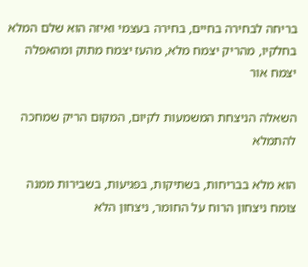בריחה לבחירה בחיים, בחירה בעצמי ואיזה הוא שלם המלא בחלקיו, מהריק יצמח מלא, מהעז יצמח מתוק ומהאפלה יצמח אור

השאלה הניצחת המשמעות לקיום, המקום הריק שמחכה להתמלא

הוא מלא בבריחות, בשתיקות, בפגיעות, בשבירות ממנה צומח ניצחון הרוח על החומר, ניצחון הלא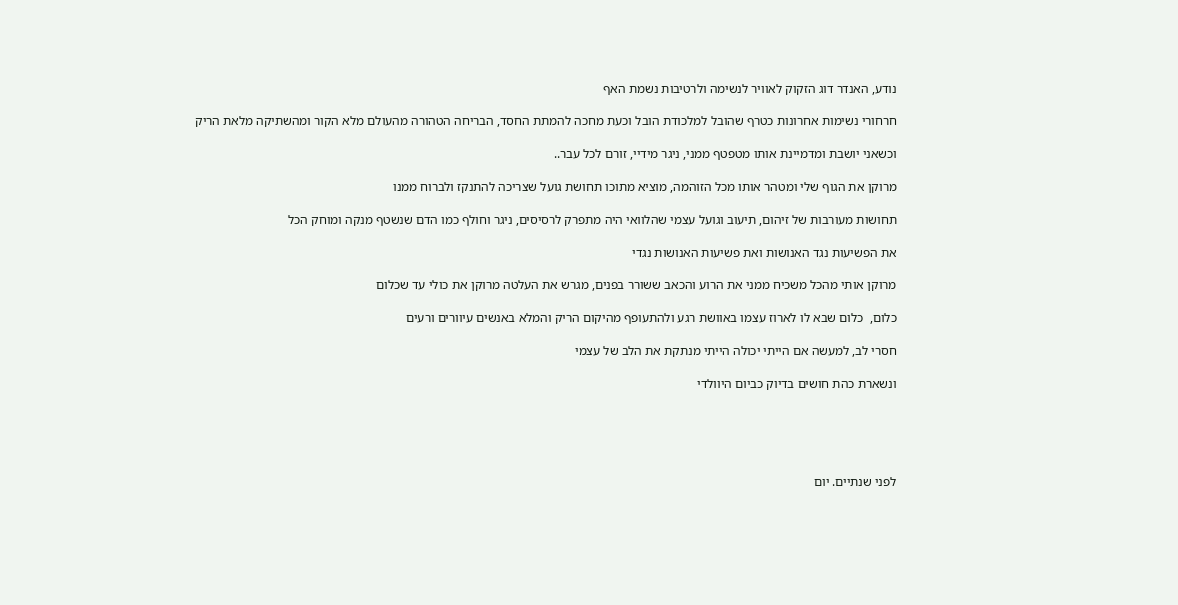נודע, האנדר דוג הזקוק לאוויר לנשימה ולרטיבות נשמת האף

חרחורי נשימות אחרונות כטרף שהובל למלכודת הובל וכעת מחכה להמתת החסד, הבריחה הטהורה מהעולם מלא הקור ומהשתיקה מלאת הריק

וכשאני יושבת ומדמיינת אותו מטפטף ממני, ניגר מידיי, זורם לכל עבר..

מרוקן את הגוף שלי ומטהר אותו מכל הזוהמה, מוציא מתוכו תחושת גועל שצריכה להתנקז ולברוח ממנו

תחושות מעורבות של זיהום, תיעוב וגועל עצמי שהלוואי היה מתפרק לרסיסים, ניגר וחולף כמו הדם שנשטף מנקה ומוחק הכל

את הפשיעות נגד האנושות ואת פשיעות האנושות נגדי

מרוקן אותי מהכל משכיח ממני את הרוע והכאב ששורר בפנים, מגרש את העלטה מרוקן את כולי עד שכלום

כלום,  כלום שבא לו לארוז עצמו באוושת רגע ולהתעופף מהיקום הריק והמלא באנשים עיוורים ורעים

חסרי לב, למעשה אם הייתי יכולה הייתי מנתקת את הלב של עצמי

ונשארת כהת חושים בדיוק כביום היוולדי





לפני שנתיים. יום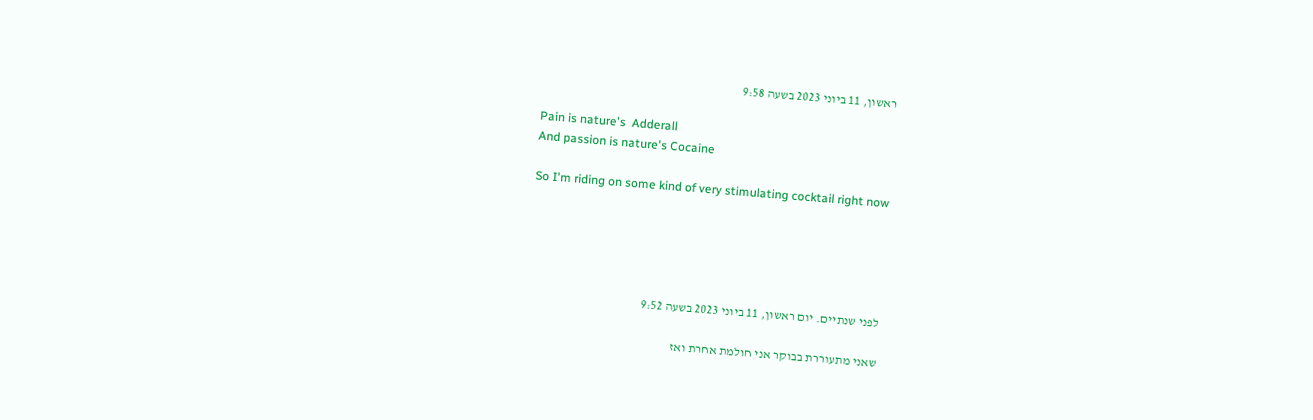ראשון, 11 ביוני 2023 בשעה 9:58

Pain is nature's  Adderall
And passion is nature's Cocaine

So I'm riding on some kind of very stimulating cocktail right now





לפני שנתיים. יום ראשון, 11 ביוני 2023 בשעה 9:52

שאני מתעוררת בבוקר אני חולמת אחרת ואז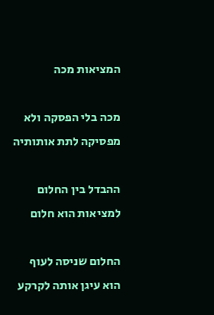המציאות מכה

מכה בלי הפסקה ולא מפסיקה לתת אותותיה

ההבדל בין החלום למציאות הוא חלום

החלום שניסה לעוף הוא עיגן אותה לקרקע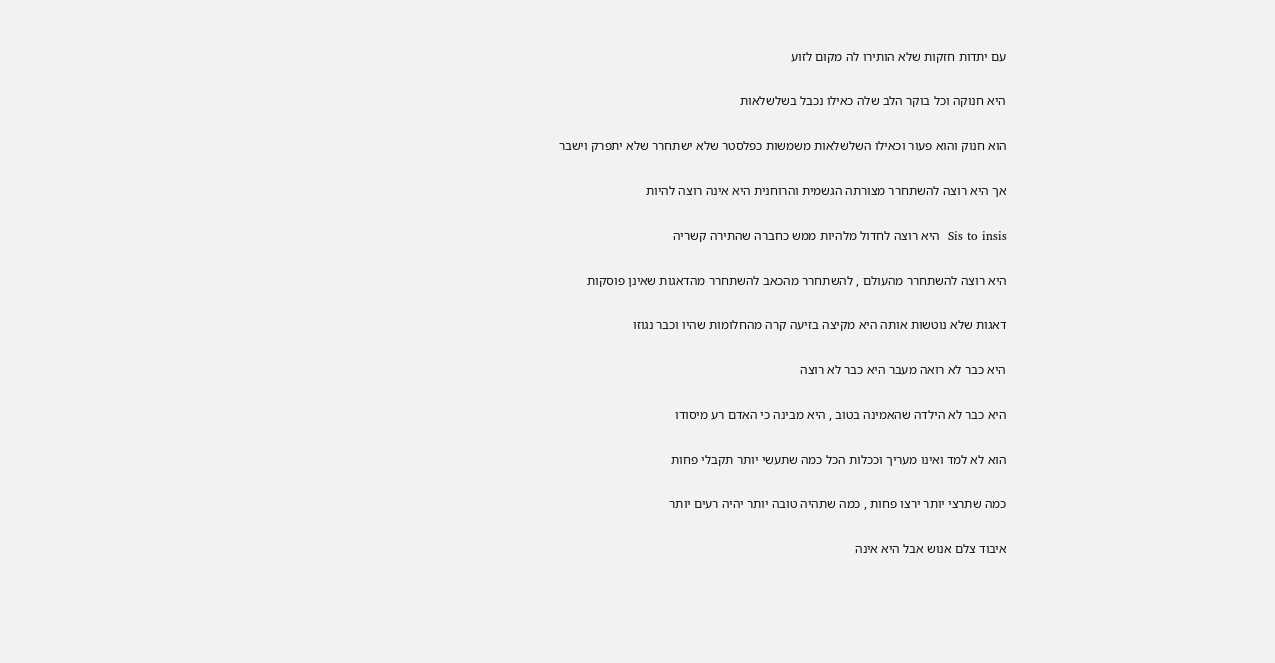עם יתדות חזקות שלא הותירו לה מקום לזוע

היא חנוקה וכל בוקר הלב שלה כאילו נכבל בשלשלאות

הוא חנוק והוא פעור וכאילו השלשלאות משמשות כפלסטר שלא ישתחרר שלא יתפרק וישבר

אך היא רוצה להשתחרר מצורתה הגשמית והרוחנית היא אינה רוצה להיות

Sis to insis  היא רוצה לחדול מלהיות ממש כחברה שהתירה קשריה

היא רוצה להשתחרר מהעולם , להשתחרר מהכאב להשתחרר מהדאגות שאינן פוסקות

דאגות שלא נוטשות אותה היא מקיצה בזיעה קרה מהחלומות שהיו וכבר נגוזו

היא כבר לא רואה מעבר היא כבר לא רוצה

היא כבר לא הילדה שהאמינה בטוב , היא מבינה כי האדם רע מיסודו

הוא לא למד ואינו מעריך וככלות הכל כמה שתעשי יותר תקבלי פחות

כמה שתרצי יותר ירצו פחות , כמה שתהיה טובה יותר יהיה רעים יותר

איבוד צלם אנוש אבל היא אינה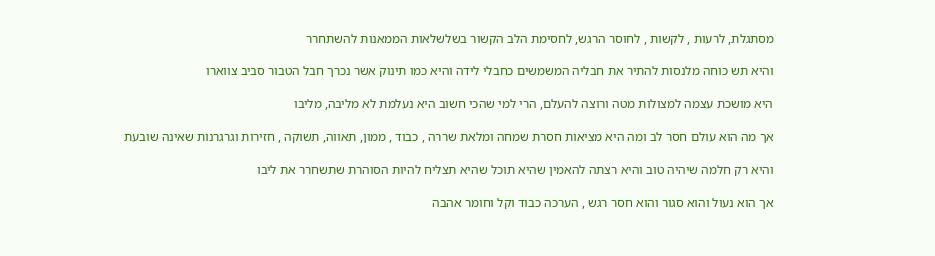מסתגלת, לרעות , לקשות , לחוסר הרגש, לחסימת הלב הקשור בשלשלאות הממאנות להשתחרר

והיא תש כוחה מלנסות להתיר את חבליה המשמשים כחבלי לידה והיא כמו תינוק אשר נכרך חבל הטבור סביב צווארו

היא מושכת עצמה למצולות מטה ורוצה להעלם, הרי למי שהכי חשוב היא נעלמת לא מליבה, מליבו

אך מה הוא עולם חסר לב ומה היא מציאות חסרת שמחה ומלאת שררה , כבוד , ממון, תאווה, תשוקה , חזירות וגרגרנות שאינה שובעת

והיא רק חלמה שיהיה טוב והיא רצתה להאמין שהיא תוכל שהיא תצליח להיות הסוהרת שתשחרר את ליבו

אך הוא נעול והוא סגור והוא חסר רגש , הערכה כבוד וקל וחומר אהבה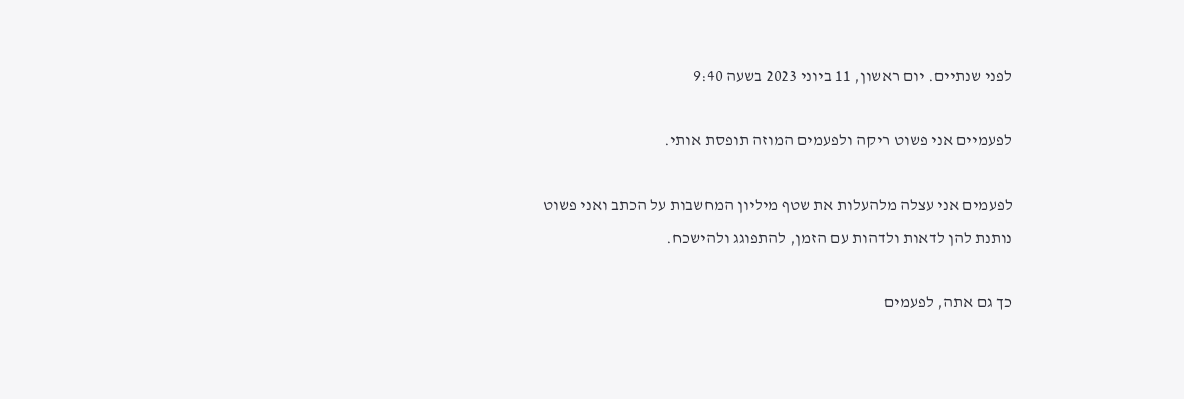לפני שנתיים. יום ראשון, 11 ביוני 2023 בשעה 9:40

לפעמיים אני פשוט ריקה ולפעמים המוזה תופסת אותי.

לפעמים אני עצלה מלהעלות את שטף מיליון המחשבות על הכתב ואני פשוט נותנת להן לדאות ולדהות עם הזמן, להתפוגג ולהישכח.

כך גם אתה, לפעמים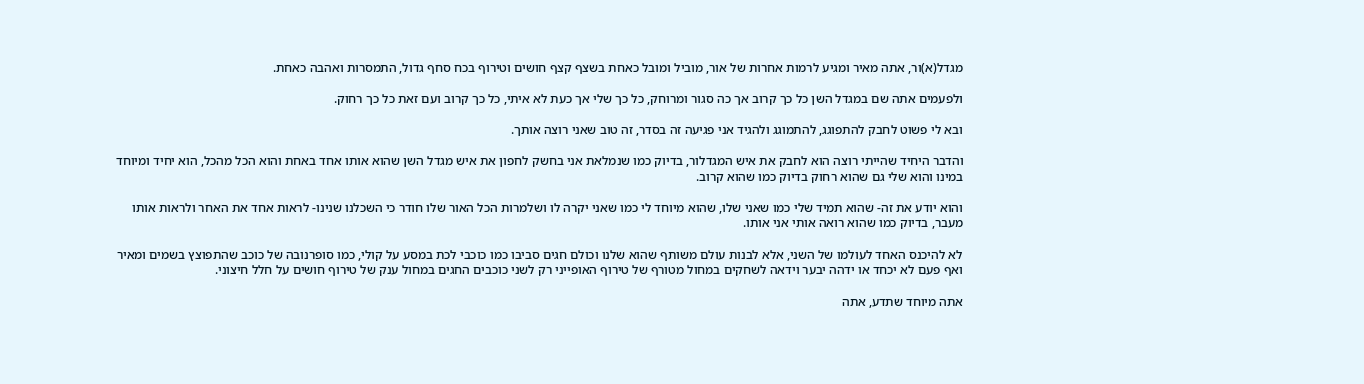מגדל(א)ור, אתה מאיר ומגיע לרמות אחרות של אור, מוביל ומובל כאחת בשצף קצף חושים וטירוף בכח סחף גדול, התמסרות ואהבה כאחת.

ולפעמים אתה שם במגדל השן כל כך קרוב אך כה סגור ומרוחק, כל כך שלי אך כעת לא איתי, כל כך קרוב ועם זאת כל כך רחוק.

ובא לי פשוט לחבק להתפוגג, להתמוגג ולהגיד אני פגיעה זה בסדר, זה טוב שאני רוצה אותך.

והדבר היחיד שהייתי רוצה הוא לחבק את איש המגדלור, בדיוק כמו שנמלאת אני בחשק לחפון את איש מגדל השן שהוא אותו אחד באחת והוא הכל מהכל, הוא יחיד ומיוחד במינו והוא שלי גם שהוא רחוק בדיוק כמו שהוא קרוב.

והוא יודע את זה- שהוא תמיד שלי כמו שאני שלו, שהוא מיוחד לי כמו שאני יקרה לו ושלמרות הכל האור שלו חודר כי השכלנו שנינו- לראות אחד את האחר ולראות אותו מעבר, בדיוק כמו שהוא רואה אותי אני אותו.

לא להיכנס האחד לעולמו של השני, אלא לבנות עולם משותף שהוא שלנו וכולם חגים סביבו כמו כוכבי לכת במסע על קולי, כמו סופרנובה של כוכב שהתפוצץ בשמים ומאיר ואף פעם לא יכחד או ידהה יבער וידאה לשחקים במחול מטורף של טירוף האופייני רק לשני כוכבים החגים במחול ענק של טירוף חושים על חלל חיצוני.

אתה מיוחד שתדע, אתה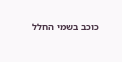כוכב בשמי החלל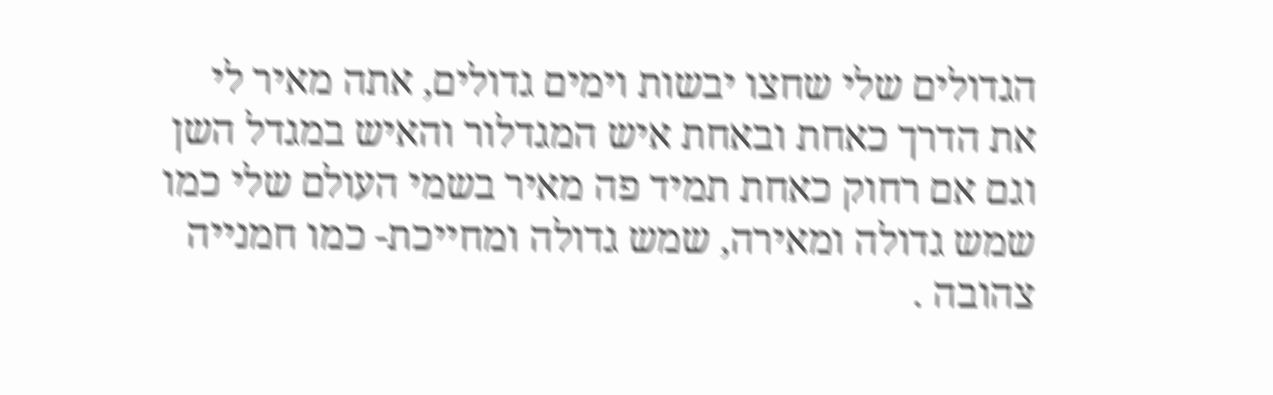הגדולים שלי שחצו יבשות וימים גדולים, אתה מאיר לי את הדרך כאחת ובאחת איש המגדלור והאיש במגדל השן וגם אם רחוק כאחת תמיד פה מאיר בשמי העולם שלי כמו שמש גדולה ומאירה, שמש גדולה ומחייכת- כמו חמנייה צהובה .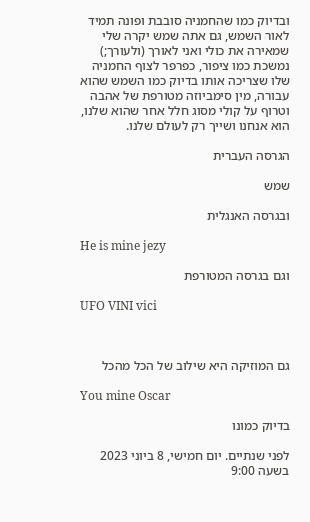ובדיוק כמו שהחמניה סובבת ופונה תמיד לאור השמש, גם אתה שמש יקרה שלי שמאירה את כולי ואני לאורך (ולעורך;) נמשכת כמו ציפור, כפרפר לצוף החמניה שלו שצריכה אותו בדיוק כמו השמש שהוא עבורה, מין סימביוזה מטורפת של אהבה וטרוף על קולי מסוג חלל אחר שהוא שלנו, הוא אנחנו ושייך רק לעולם שלנו.

הגרסה העברית

שמש

ובגרסה האנגלית

He is mine jezy

וגם בגרסה המטורפת

UFO VINI vici



גם המוזיקה היא שילוב של הכל מהכל

You mine Oscar

בדיוק כמונו

לפני שנתיים. יום חמישי, 8 ביוני 2023 בשעה 9:00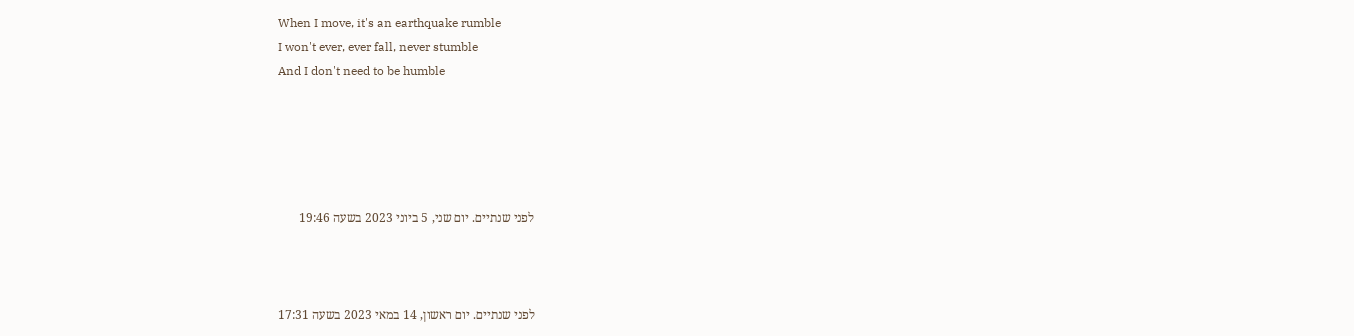When I move, it's an earthquake rumble
I won't ever, ever fall, never stumble
And I don't need to be humble





לפני שנתיים. יום שני, 5 ביוני 2023 בשעה 19:46



לפני שנתיים. יום ראשון, 14 במאי 2023 בשעה 17:31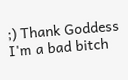;) Thank Goddess I'm a bad bitch